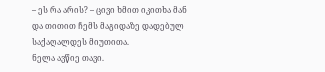– ეს რა არის? – ცივი ხმით იკითხა მან და თითით ჩემს მაგიდაზე დადებულ საქაღალდეს მიუთითა.
ნელა ავწიე თავი.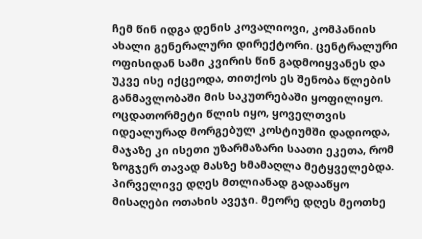ჩემ წინ იდგა დენის კოვალიოვი, კომპანიის ახალი გენერალური დირექტორი. ცენტრალური ოფისიდან სამი კვირის წინ გადმოიყვანეს და უკვე ისე იქცეოდა, თითქოს ეს შენობა წლების განმავლობაში მის საკუთრებაში ყოფილიყო. ოცდათორმეტი წლის იყო, ყოველთვის იდეალურად მორგებულ კოსტიუმში დადიოდა, მაჯაზე კი ისეთი უზარმაზარი საათი ეკეთა, რომ ზოგჯერ თავად მასზე ხმამაღლა მეტყველებდა.
პირველივე დღეს მთლიანად გადააწყო მისაღები ოთახის ავეჯი. მეორე დღეს მეოთხე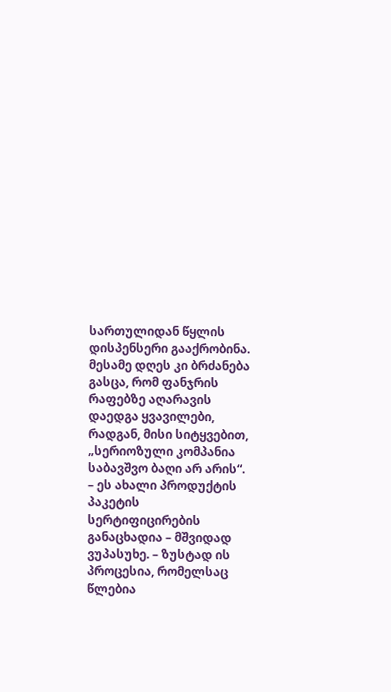სართულიდან წყლის დისპენსერი გააქრობინა. მესამე დღეს კი ბრძანება გასცა, რომ ფანჯრის რაფებზე აღარავის დაედგა ყვავილები, რადგან, მისი სიტყვებით, „სერიოზული კომპანია საბავშვო ბაღი არ არის“.
– ეს ახალი პროდუქტის პაკეტის სერტიფიცირების განაცხადია – მშვიდად ვუპასუხე. – ზუსტად ის პროცესია, რომელსაც წლებია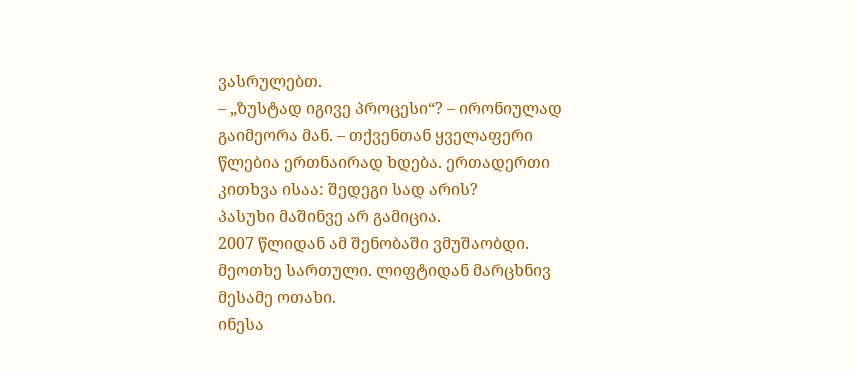ვასრულებთ.
– „ზუსტად იგივე პროცესი“? – ირონიულად გაიმეორა მან. – თქვენთან ყველაფერი წლებია ერთნაირად ხდება. ერთადერთი კითხვა ისაა: შედეგი სად არის?
პასუხი მაშინვე არ გამიცია.
2007 წლიდან ამ შენობაში ვმუშაობდი.
მეოთხე სართული. ლიფტიდან მარცხნივ მესამე ოთახი.
ინესა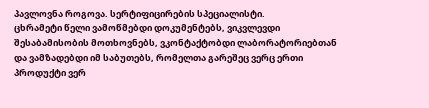პავლოვნა როგოვა. სერტიფიცირების სპეციალისტი.
ცხრამეტი წელი ვამოწმებდი დოკუმენტებს, ვიკვლევდი შესაბამისობის მოთხოვნებს, ვკონტაქტობდი ლაბორატორიებთან და ვამზადებდი იმ საბუთებს, რომელთა გარეშეც ვერც ერთი პროდუქტი ვერ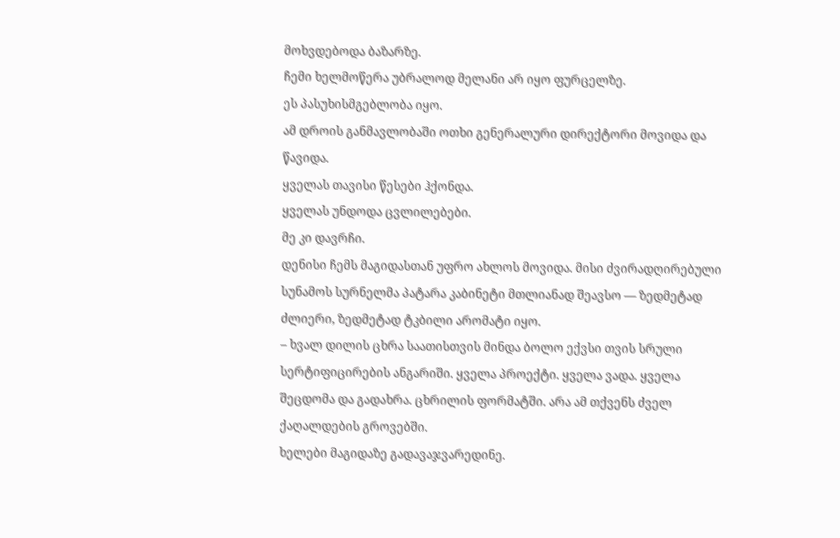მოხვდებოდა ბაზარზე.
ჩემი ხელმოწერა უბრალოდ მელანი არ იყო ფურცელზე.
ეს პასუხისმგებლობა იყო.
ამ დროის განმავლობაში ოთხი გენერალური დირექტორი მოვიდა და წავიდა.
ყველას თავისი წესები ჰქონდა.
ყველას უნდოდა ცვლილებები.
მე კი დავრჩი.
დენისი ჩემს მაგიდასთან უფრო ახლოს მოვიდა. მისი ძვირადღირებული სუნამოს სურნელმა პატარა კაბინეტი მთლიანად შეავსო — ზედმეტად ძლიერი, ზედმეტად ტკბილი არომატი იყო.
– ხვალ დილის ცხრა საათისთვის მინდა ბოლო ექვსი თვის სრული სერტიფიცირების ანგარიში. ყველა პროექტი. ყველა ვადა. ყველა შეცდომა და გადახრა. ცხრილის ფორმატში. არა ამ თქვენს ძველ ქაღალდების გროვებში.
ხელები მაგიდაზე გადავაჯვარედინე.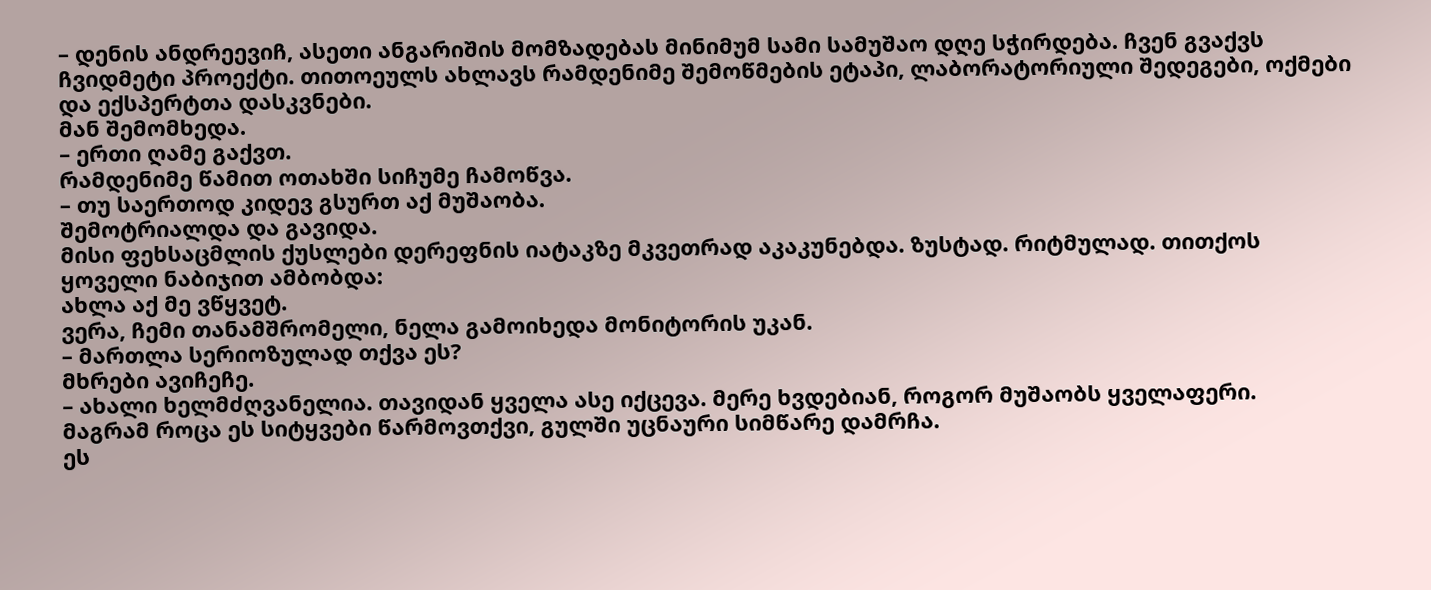– დენის ანდრეევიჩ, ასეთი ანგარიშის მომზადებას მინიმუმ სამი სამუშაო დღე სჭირდება. ჩვენ გვაქვს ჩვიდმეტი პროექტი. თითოეულს ახლავს რამდენიმე შემოწმების ეტაპი, ლაბორატორიული შედეგები, ოქმები და ექსპერტთა დასკვნები.
მან შემომხედა.
– ერთი ღამე გაქვთ.
რამდენიმე წამით ოთახში სიჩუმე ჩამოწვა.
– თუ საერთოდ კიდევ გსურთ აქ მუშაობა.
შემოტრიალდა და გავიდა.
მისი ფეხსაცმლის ქუსლები დერეფნის იატაკზე მკვეთრად აკაკუნებდა. ზუსტად. რიტმულად. თითქოს ყოველი ნაბიჯით ამბობდა:
ახლა აქ მე ვწყვეტ.
ვერა, ჩემი თანამშრომელი, ნელა გამოიხედა მონიტორის უკან.
– მართლა სერიოზულად თქვა ეს?
მხრები ავიჩეჩე.
– ახალი ხელმძღვანელია. თავიდან ყველა ასე იქცევა. მერე ხვდებიან, როგორ მუშაობს ყველაფერი.
მაგრამ როცა ეს სიტყვები წარმოვთქვი, გულში უცნაური სიმწარე დამრჩა.
ეს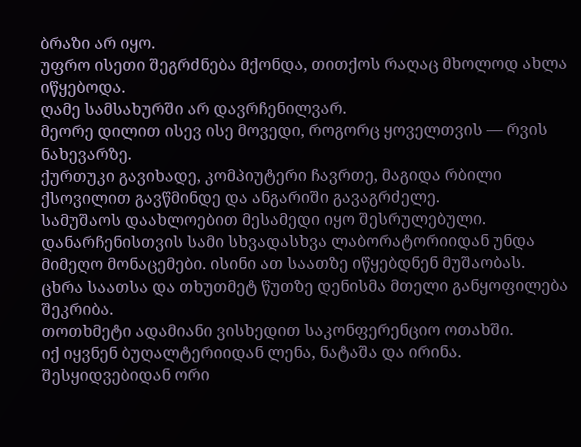ბრაზი არ იყო.
უფრო ისეთი შეგრძნება მქონდა, თითქოს რაღაც მხოლოდ ახლა იწყებოდა.
ღამე სამსახურში არ დავრჩენილვარ.
მეორე დილით ისევ ისე მოვედი, როგორც ყოველთვის — რვის ნახევარზე.
ქურთუკი გავიხადე, კომპიუტერი ჩავრთე, მაგიდა რბილი ქსოვილით გავწმინდე და ანგარიში გავაგრძელე.
სამუშაოს დაახლოებით მესამედი იყო შესრულებული.
დანარჩენისთვის სამი სხვადასხვა ლაბორატორიიდან უნდა მიმეღო მონაცემები. ისინი ათ საათზე იწყებდნენ მუშაობას.
ცხრა საათსა და თხუთმეტ წუთზე დენისმა მთელი განყოფილება შეკრიბა.
თოთხმეტი ადამიანი ვისხედით საკონფერენციო ოთახში.
იქ იყვნენ ბუღალტერიიდან ლენა, ნატაშა და ირინა. შესყიდვებიდან ორი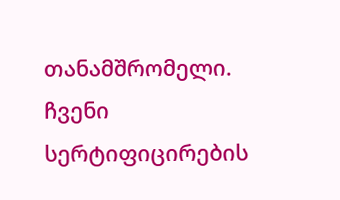თანამშრომელი. ჩვენი სერტიფიცირების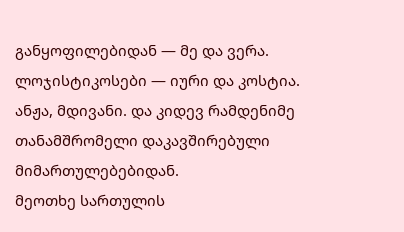განყოფილებიდან — მე და ვერა. ლოჯისტიკოსები — იური და კოსტია. ანჟა, მდივანი. და კიდევ რამდენიმე თანამშრომელი დაკავშირებული მიმართულებებიდან.
მეოთხე სართულის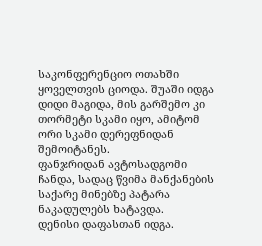საკონფერენციო ოთახში ყოველთვის ციოდა. შუაში იდგა დიდი მაგიდა, მის გარშემო კი თორმეტი სკამი იყო, ამიტომ ორი სკამი დერეფნიდან შემოიტანეს.
ფანჯრიდან ავტოსადგომი ჩანდა, სადაც წვიმა მანქანების საქარე მინებზე პატარა ნაკადულებს ხატავდა.
დენისი დაფასთან იდგა.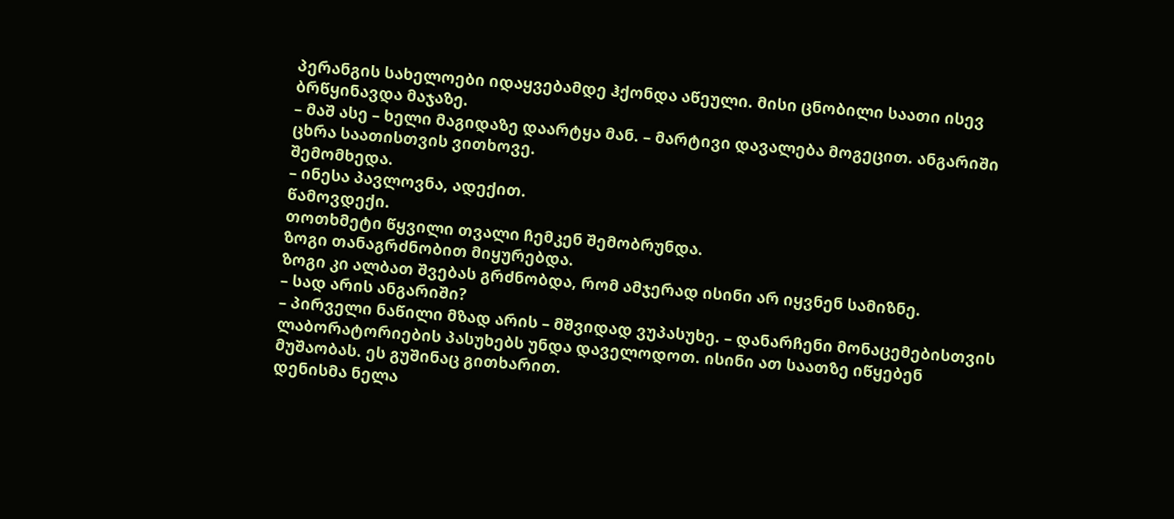პერანგის სახელოები იდაყვებამდე ჰქონდა აწეული. მისი ცნობილი საათი ისევ ბრწყინავდა მაჯაზე.
– მაშ ასე – ხელი მაგიდაზე დაარტყა მან. – მარტივი დავალება მოგეცით. ანგარიში ცხრა საათისთვის ვითხოვე.
შემომხედა.
– ინესა პავლოვნა, ადექით.
წამოვდექი.
თოთხმეტი წყვილი თვალი ჩემკენ შემობრუნდა.
ზოგი თანაგრძნობით მიყურებდა.
ზოგი კი ალბათ შვებას გრძნობდა, რომ ამჯერად ისინი არ იყვნენ სამიზნე.
– სად არის ანგარიში?
– პირველი ნაწილი მზად არის – მშვიდად ვუპასუხე. – დანარჩენი მონაცემებისთვის ლაბორატორიების პასუხებს უნდა დაველოდოთ. ისინი ათ საათზე იწყებენ მუშაობას. ეს გუშინაც გითხარით.
დენისმა ნელა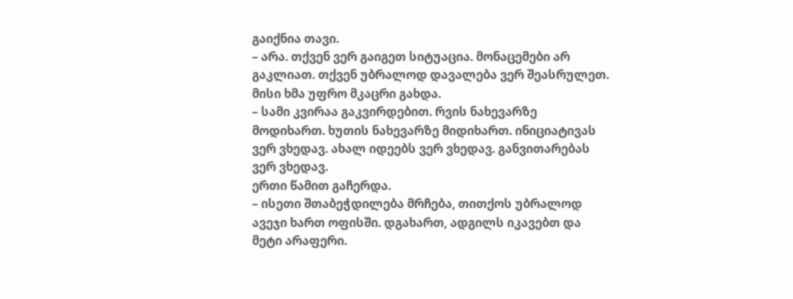გაიქნია თავი.
– არა. თქვენ ვერ გაიგეთ სიტუაცია. მონაცემები არ გაკლიათ. თქვენ უბრალოდ დავალება ვერ შეასრულეთ.
მისი ხმა უფრო მკაცრი გახდა.
– სამი კვირაა გაკვირდებით. რვის ნახევარზე მოდიხართ. ხუთის ნახევარზე მიდიხართ. ინიციატივას ვერ ვხედავ. ახალ იდეებს ვერ ვხედავ. განვითარებას ვერ ვხედავ.
ერთი წამით გაჩერდა.
– ისეთი შთაბეჭდილება მრჩება, თითქოს უბრალოდ ავეჯი ხართ ოფისში. დგახართ, ადგილს იკავებთ და მეტი არაფერი.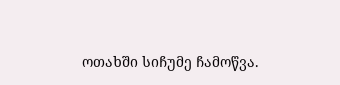ოთახში სიჩუმე ჩამოწვა.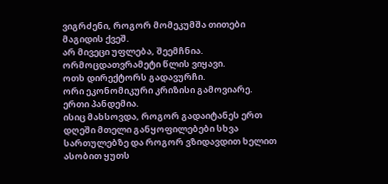ვიგრძენი, როგორ მომეკუმშა თითები მაგიდის ქვეშ.
არ მივეცი უფლება, შეემჩნია.
ორმოცდათვრამეტი წლის ვიყავი.
ოთხ დირექტორს გადავურჩი.
ორი ეკონომიკური კრიზისი გამოვიარე.
ერთი პანდემია.
ისიც მახსოვდა, როგორ გადაიტანეს ერთ დღეში მთელი განყოფილებები სხვა სართულებზე და როგორ ვზიდავდით ხელით ასობით ყუთს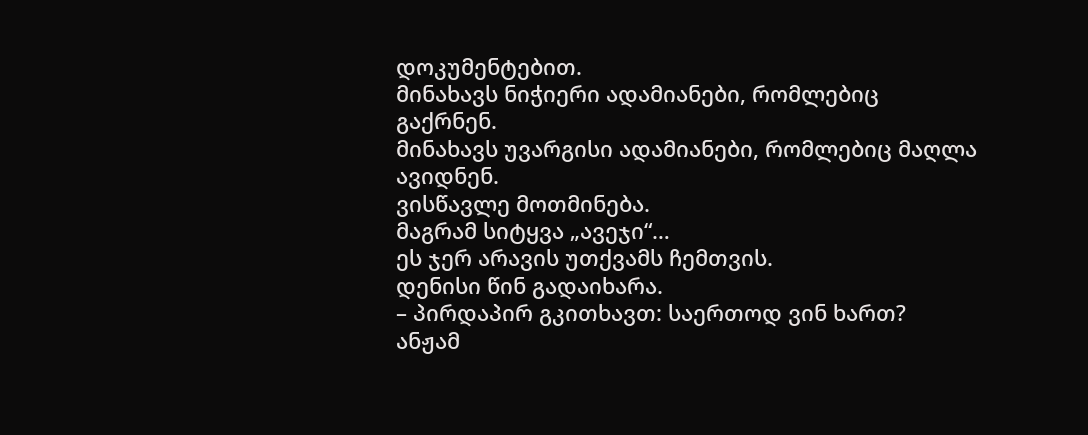დოკუმენტებით.
მინახავს ნიჭიერი ადამიანები, რომლებიც გაქრნენ.
მინახავს უვარგისი ადამიანები, რომლებიც მაღლა ავიდნენ.
ვისწავლე მოთმინება.
მაგრამ სიტყვა „ავეჯი“…
ეს ჯერ არავის უთქვამს ჩემთვის.
დენისი წინ გადაიხარა.
– პირდაპირ გკითხავთ: საერთოდ ვინ ხართ?
ანჟამ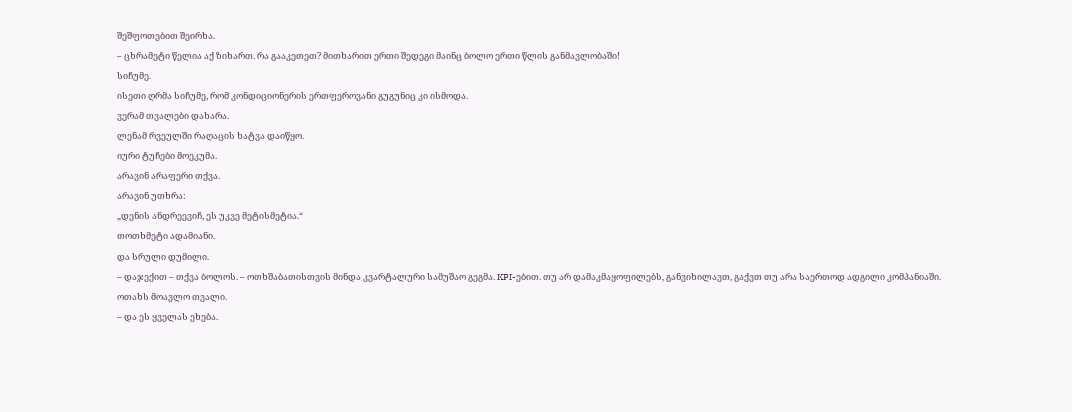შეშფოთებით შეირხა.
– ცხრამეტი წელია აქ ზიხართ. რა გააკეთეთ? მითხარით ერთი შედეგი მაინც ბოლო ერთი წლის განმავლობაში!
სიჩუმე.
ისეთი ღრმა სიჩუმე, რომ კონდიციონერის ერთფეროვანი გუგუნიც კი ისმოდა.
ვერამ თვალები დახარა.
ლენამ რვეულში რაღაცის ხატვა დაიწყო.
იური ტუჩები მოეკუმა.
არავინ არაფერი თქვა.
არავინ უთხრა:
„დენის ანდრეევიჩ, ეს უკვე მეტისმეტია.“
თოთხმეტი ადამიანი.
და სრული დუმილი.
– დაჯექით – თქვა ბოლოს. – ოთხშაბათისთვის მინდა კვარტალური სამუშაო გეგმა. KPI-ებით. თუ არ დამაკმაყოფილებს, განვიხილავთ, გაქვთ თუ არა საერთოდ ადგილი კომპანიაში.
ოთახს მოავლო თვალი.
– და ეს ყველას ეხება.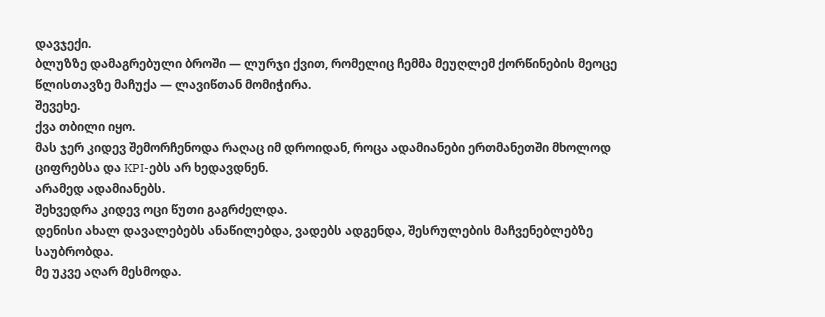დავჯექი.
ბლუზზე დამაგრებული ბროში — ლურჯი ქვით, რომელიც ჩემმა მეუღლემ ქორწინების მეოცე წლისთავზე მაჩუქა — ლავიწთან მომიჭირა.
შევეხე.
ქვა თბილი იყო.
მას ჯერ კიდევ შემორჩენოდა რაღაც იმ დროიდან, როცა ადამიანები ერთმანეთში მხოლოდ ციფრებსა და KPI-ებს არ ხედავდნენ.
არამედ ადამიანებს.
შეხვედრა კიდევ ოცი წუთი გაგრძელდა.
დენისი ახალ დავალებებს ანაწილებდა, ვადებს ადგენდა, შესრულების მაჩვენებლებზე საუბრობდა.
მე უკვე აღარ მესმოდა.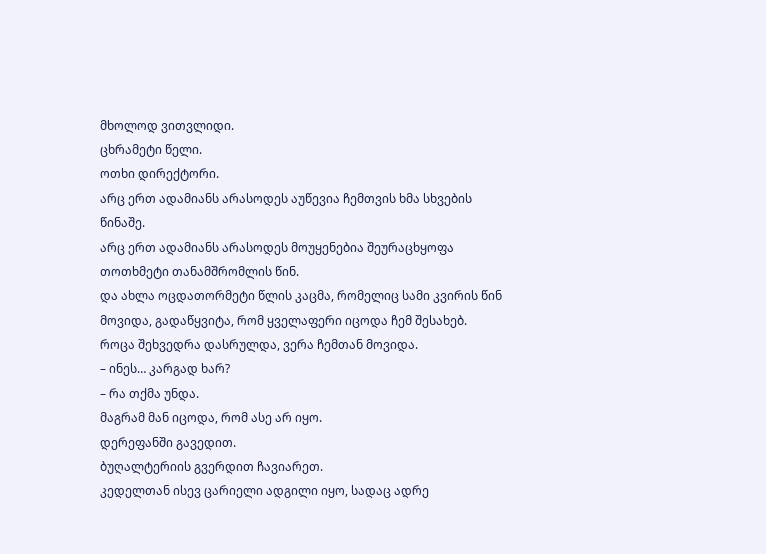მხოლოდ ვითვლიდი.
ცხრამეტი წელი.
ოთხი დირექტორი.
არც ერთ ადამიანს არასოდეს აუწევია ჩემთვის ხმა სხვების წინაშე.
არც ერთ ადამიანს არასოდეს მოუყენებია შეურაცხყოფა თოთხმეტი თანამშრომლის წინ.
და ახლა ოცდათორმეტი წლის კაცმა, რომელიც სამი კვირის წინ მოვიდა, გადაწყვიტა, რომ ყველაფერი იცოდა ჩემ შესახებ.
როცა შეხვედრა დასრულდა, ვერა ჩემთან მოვიდა.
– ინეს… კარგად ხარ?
– რა თქმა უნდა.
მაგრამ მან იცოდა, რომ ასე არ იყო.
დერეფანში გავედით.
ბუღალტერიის გვერდით ჩავიარეთ.
კედელთან ისევ ცარიელი ადგილი იყო, სადაც ადრე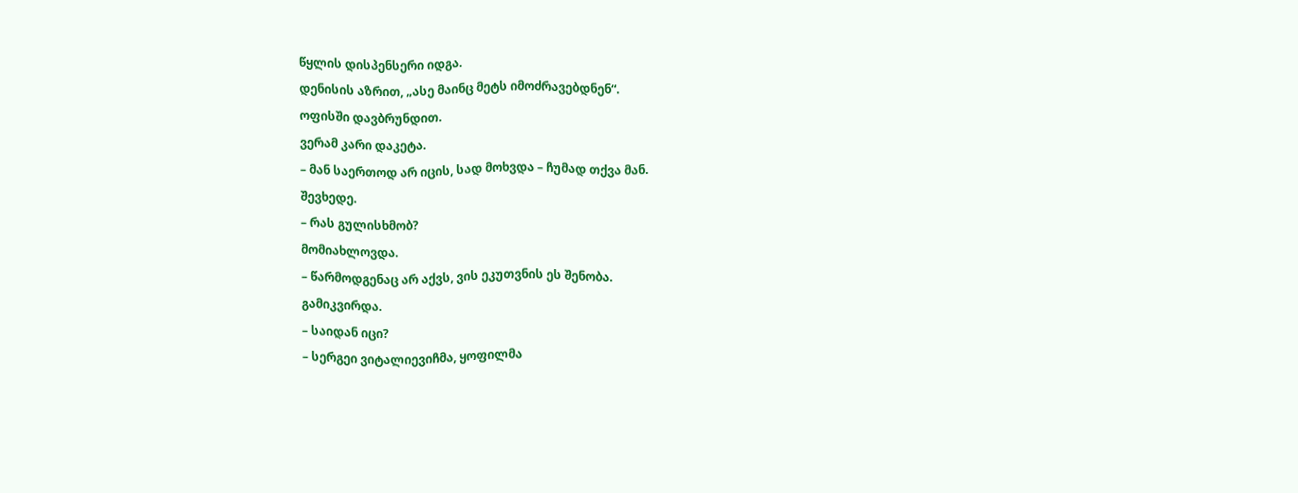წყლის დისპენსერი იდგა.
დენისის აზრით, „ასე მაინც მეტს იმოძრავებდნენ“.
ოფისში დავბრუნდით.
ვერამ კარი დაკეტა.
– მან საერთოდ არ იცის, სად მოხვდა – ჩუმად თქვა მან.
შევხედე.
– რას გულისხმობ?
მომიახლოვდა.
– წარმოდგენაც არ აქვს, ვის ეკუთვნის ეს შენობა.
გამიკვირდა.
– საიდან იცი?
– სერგეი ვიტალიევიჩმა, ყოფილმა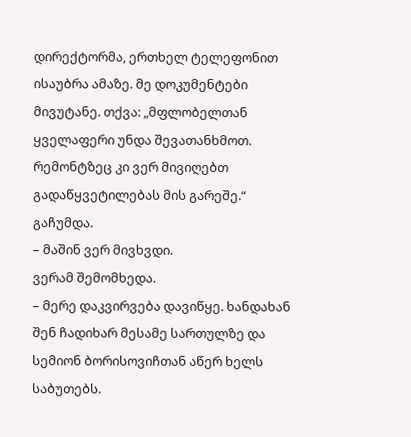დირექტორმა, ერთხელ ტელეფონით ისაუბრა ამაზე. მე დოკუმენტები მივუტანე. თქვა: „მფლობელთან ყველაფერი უნდა შევათანხმოთ. რემონტზეც კი ვერ მივიღებთ გადაწყვეტილებას მის გარეშე.“
გაჩუმდა.
– მაშინ ვერ მივხვდი.
ვერამ შემომხედა.
– მერე დაკვირვება დავიწყე. ხანდახან შენ ჩადიხარ მესამე სართულზე და სემიონ ბორისოვიჩთან აწერ ხელს საბუთებს.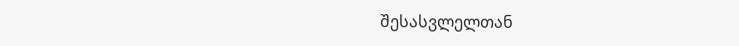შესასვლელთან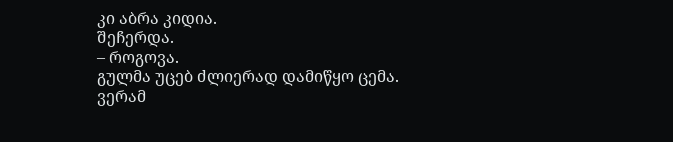კი აბრა კიდია.
შეჩერდა.
– როგოვა.
გულმა უცებ ძლიერად დამიწყო ცემა.
ვერამ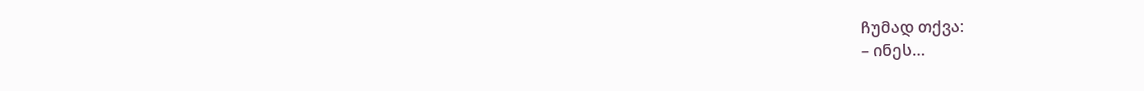ჩუმად თქვა:
– ინეს…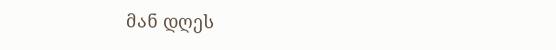მან დღეს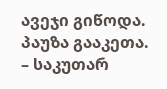ავეჯი გიწოდა.
პაუზა გააკეთა.
– საკუთარ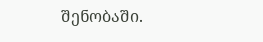შენობაში.